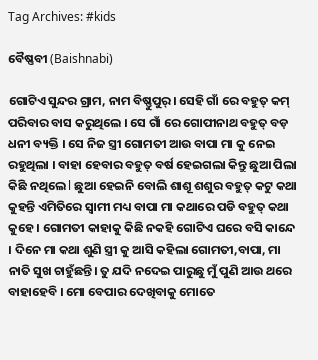Tag Archives: #kids

ବୈଷ୍ଣବୀ (Baishnabi)

ଗୋଟିଏ ସୁନ୍ଦର ଗ୍ରାମ, ନାମ ବିଷ୍ଣୁପୁର୍। ସେହି ଗାଁ ରେ ବହୁତ୍ କମ୍ ପରିବାର ବାସ କରୁଥିଲେ । ସେ ଗାଁ ରେ ଗୋପୀନାଥ ବହୁତ୍ ବଡ଼ ଧନୀ ବ୍ୟକ୍ତି । ସେ ନିଜ ସ୍ତ୍ରୀ ଗୋମତୀ ଆଉ ବାପା ମା କୁ ନେଇ ରହୁଥିଲା । ବାହା ହେବାର ବହୁତ୍ ବର୍ଷ ହେଇଗଲା କିନ୍ତୁ ଛୁଆ ପିଲା କିଛି ନଥିଲେ l ଛୁଆ ହେଇନି ବୋଲି ଶାଶୂ ଶଶୁର ବହୁତ୍ କଟୁ କଥା କୁହନ୍ତି ଏମିତିରେ ସ୍ବାମୀ ମଧ୍ୟ ବାପା ମା କଥାରେ ପଡି ବହୁତ୍ କଥା କୁହେ । ଗୋମତୀ କାହାକୁ କିଛି ନକହି ଗୋଟିଏ ଘରେ ବସି କାନ୍ଦେ । ଦିନେ ମା କଥା ଶୁଣି ସ୍ତ୍ରୀ କୁ ଆସି କହିଲା ଗୋମତୀ,ବାପା, ମା ନାତି ସୁଖ ଚାହୁଁଛନ୍ତି। ତୁ ଯଦି ନଦେଇ ପାରୁଛୁ ମୁଁ ପୁଣି ଆଉ ଥରେ ବାହାହେବି । ମୋ ବେପାର ଦେଖିବାକୁ ମୋତେ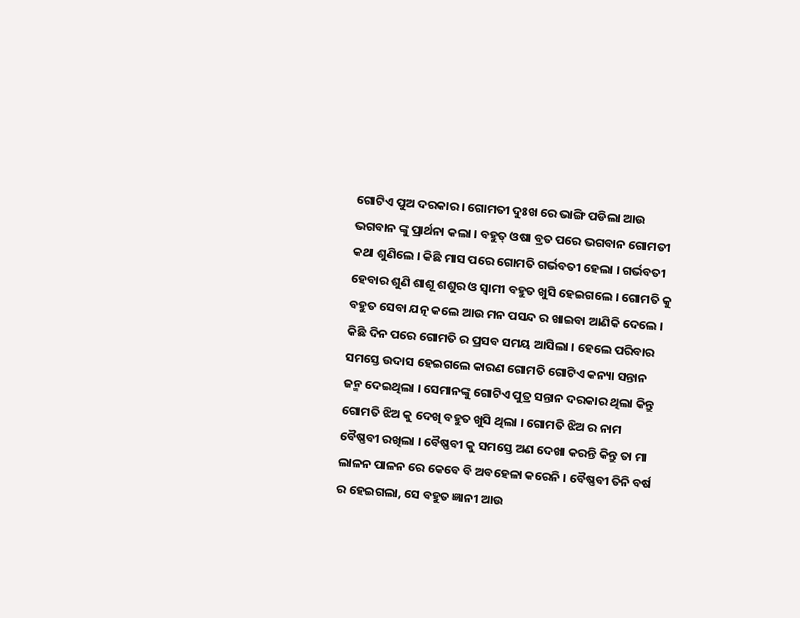ଗୋଟିଏ ପୁଅ ଦରକାର । ଗୋମତୀ ଦୁଃଖ ରେ ଭାଙ୍ଗି ପଡିଲା ଆଉ ଭଗବାନ ଙ୍କୁ ପ୍ରାର୍ଥନା କଲା । ବହୁତ୍ ଓଷା ବ୍ରତ ପରେ ଭଗବାନ ଗୋମତୀ କଥା ଶୁଣିଲେ । କିଛି ମାସ ପରେ ଗୋମତି ଗର୍ଭବତୀ ହେଲା । ଗର୍ଭବତୀ ହେବାର ଶୁଣି ଶାଶୂ ଶଶୁର ଓ ସ୍ୱାମୀ ବହୁତ ଖୁସି ହେଇଗଲେ । ଗୋମତି କୁ ବହୁତ ସେବା ଯତ୍ନ କଲେ ଆଉ ମନ ପସନ୍ଦ ର ଖାଇବା ଆଣିକି ଦେଲେ । କିଛି ଦିନ ପରେ ଗୋମତି ର ପ୍ରସବ ସମୟ ଆସିଲା । ହେଲେ ପରିବାର ସମସ୍ତେ ଉଦାସ ହେଇଗଲେ କାରଣ ଗୋମତି ଗୋଟିଏ କନ୍ୟା ସନ୍ତାନ ଜନ୍ମ ଦେଇଥିଲା । ସେମାନଙ୍କୁ ଗୋଟିଏ ପୁତ୍ର ସନ୍ତାନ ଦରକାର ଥିଲା କିନ୍ତୁ ଗୋମତି ଝିଅ କୁ ଦେଖି ବହୁତ ଖୁସି ଥିଲା । ଗୋମତି ଝିଅ ର ନାମ ବୈଷ୍ଣବୀ ରଖିଲା । ବୈଷ୍ଣବୀ କୁ ସମସ୍ତେ ଅଣ ଦେଖା କରନ୍ତି କିନ୍ତୁ ତା ମା ଲାଳନ ପାଳନ ରେ କେବେ ବି ଅବହେଳା କରେନି । ବୈଷ୍ଣବୀ ତିନି ବର୍ଷ ର ହେଇଗଲା, ସେ ବହୁତ ଜ୍ଞାନୀ ଆଉ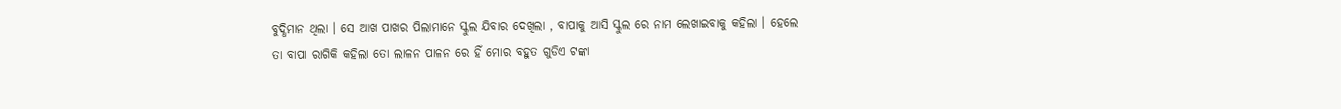ବୁଦ୍ଧିମାନ ଥିଲା । ସେ ଆଖ ପାଖର ପିଲାମାନେ ସ୍କୁଲ ଯିବାର ଦେଖିଲା , ବାପାକୁ ଆସି ସ୍କୁଲ ରେ ନାମ ଲେଖାଇବାକୁ କହିଲା । ହେଲେ ତା ବାପା ରାଗିକି କହିଲା ତୋ ଲାଳନ ପାଳନ ରେ ହିଁ ମୋର ବହୁତ ଗୁଡିଏ ଟଙ୍କା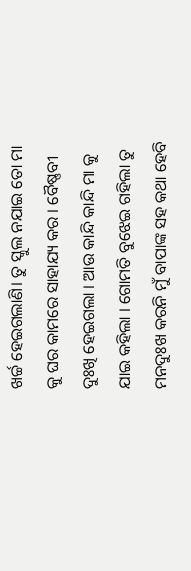ଖର୍ଚ୍ଚ ହେଇଗଲାଣି। ତୁ ସ୍କୁଲ ନଯାଇ ତୋ ମା କୁ ଘର କାମରେ ସାହାଯ୍ୟ କର । ବୈଷ୍ଣବୀ ଦୁଃଖି ହେଇଗଲା । ଆଉ କାନ୍ଦି କାନ୍ଦି ମା କୁ ଯାଇ କହିଲା । ଗୋମତି ବୁଝେଇ ଗହିଲା ତୁ ମନଦୁଃଖ କରନି ମୁଁ ବାପାଙ୍କ ସହ କଥା ହେବି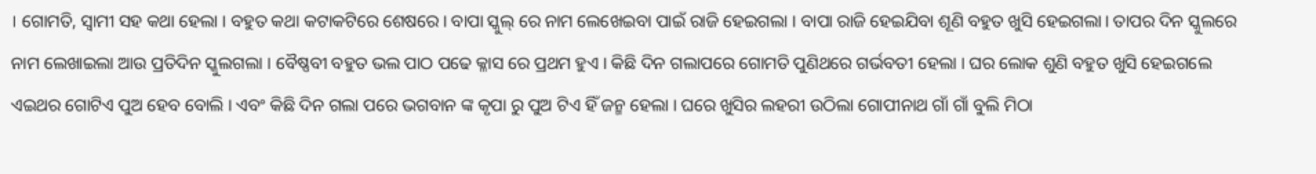। ଗୋମତି, ସ୍ୱାମୀ ସହ କଥା ହେଲା । ବହୁତ କଥା କଟାକଟିରେ ଶେଷରେ। ବାପା ସ୍କୁଲ୍ ରେ ନାମ ଲେଖେଇବା ପାଇଁ ରାଜି ହେଇଗଲା । ବାପା ରାଜି ହେଇଯିବା ଶୂଣି ବହୁତ ଖୁସି ହେଇଗଲା। ତାପର ଦିନ ସ୍କୁଲରେ ନାମ ଲେଖାଇଲା ଆଉ ପ୍ରତିଦିନ ସ୍କୁଲଗଲା । ବୈଷ୍ଣବୀ ବହୁତ ଭଲ ପାଠ ପଢେ କ୍ଳାସ ରେ ପ୍ରଥମ ହୁଏ । କିଛି ଦିନ ଗଲାପରେ ଗୋମତି ପୁଣିଥରେ ଗର୍ଭବତୀ ହେଲା । ଘର ଲୋକ ଶୁଣି ବହୁତ ଖୁସି ହେଇଗଲେ ଏଇଥର ଗୋଟିଏ ପୁଅ ହେବ ବୋଲି । ଏବଂ କିଛି ଦିନ ଗଲା ପରେ ଭଗବାନ ଙ୍କ କୃପା ରୁ ପୁଅ ଟିଏ ହିଁ ଜନ୍ମ ହେଲା । ଘରେ ଖୁସିର ଲହରୀ ଉଠିଲା ଗୋପୀନାଥ ଗାଁ ଗାଁ ବୁଲି ମିଠା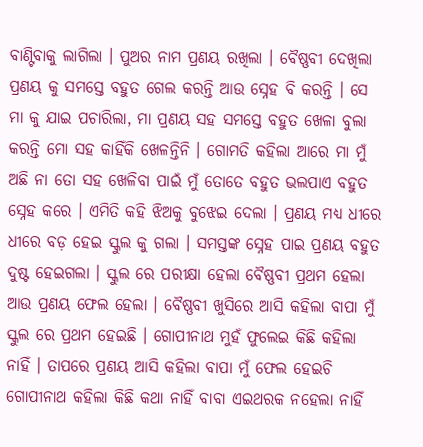ବାଣ୍ଟିବାକୁ ଲାଗିଲା । ପୁଅର ନାମ ପ୍ରଣୟ ରଖିଲା । ବୈଷ୍ଣବୀ ଦେଖିଲା ପ୍ରଣୟ କୁ ସମସ୍ତେ ବହୁତ ଗେଲ କରନ୍ତି ଆଉ ସ୍ନେହ ବି କରନ୍ତି । ସେ ମା କୁ ଯାଇ ପଚାରିଲା, ମା ପ୍ରଣୟ ସହ ସମସ୍ତେ ବହୁତ ଖେଳା ବୁଲା କରନ୍ତି ମୋ ସହ କାହିଁକି ଖେଳନ୍ତିନି । ଗୋମତି କହିଲା ଆରେ ମା ମୁଁ ଅଛି ନା ତୋ ସହ ଖେଳିବା ପାଇଁ ମୁଁ ତୋତେ ବହୁତ ଭଲପାଏ ବହୁତ ସ୍ନେହ କରେ । ଏମିତି କହି ଝିଅକୁ ବୁଝେଇ ଦେଲା । ପ୍ରଣୟ ମଧ୍ୟ ଧୀରେ ଧୀରେ ବଡ଼ ହେଇ ସ୍କୁଲ କୁ ଗଲା । ସମସ୍ତଙ୍କ ସ୍ନେହ ପାଇ ପ୍ରଣୟ ବହୁତ ଦୁଷ୍ଟ ହେଇଗଲା । ସ୍କୁଲ ରେ ପରୀକ୍ଷା ହେଲା ବୈଷ୍ଣବୀ ପ୍ରଥମ ହେଲା ଆଉ ପ୍ରଣୟ ଫେଲ ହେଲା । ବୈଷ୍ଣବୀ ଖୁସିରେ ଆସି କହିଲା ବାପା ମୁଁ ସ୍କୁଲ ରେ ପ୍ରଥମ ହେଇଛି । ଗୋପୀନାଥ ମୁହଁ ଫୁଲେଇ କିଛି କହିଲା ନାହିଁ । ତାପରେ ପ୍ରଣୟ ଆସି କହିଲା ବାପା ମୁଁ ଫେଲ ହେଇଚି ଗୋପୀନାଥ କହିଲା କିଛି କଥା ନାହିଁ ବାବା ଏଇଥରକ ନହେଲା ନାହିଁ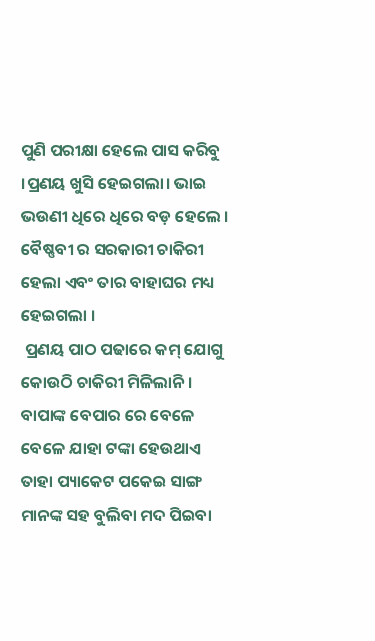ପୁଣି ପରୀକ୍ଷା ହେଲେ ପାସ କରିବୁ ।ପ୍ରଣୟ ଖୁସି ହେଇଗଲା। ଭାଇ ଭଉଣୀ ଧିରେ ଧିରେ ବଡ଼ ହେଲେ । ବୈଷ୍ଣବୀ ର ସରକାରୀ ଚାକିରୀ ହେଲା ଏବଂ ତାର ବାହାଘର ମଧ୍ୟ ହେଇଗଲା ।
 ପ୍ରଣୟ ପାଠ ପଢାରେ କମ୍ ଯୋଗୁ କୋଉଠି ଚାକିରୀ ମିଳିଲାନି । ବାପାଙ୍କ ବେପାର ରେ ବେଳେ ବେଳେ ଯାହା ଟଙ୍କା ହେଉଥାଏ ତାହା ପ୍ୟାକେଟ ପକେଇ ସାଙ୍ଗ ମାନଙ୍କ ସହ ବୁଲିବା ମଦ ପିଇବା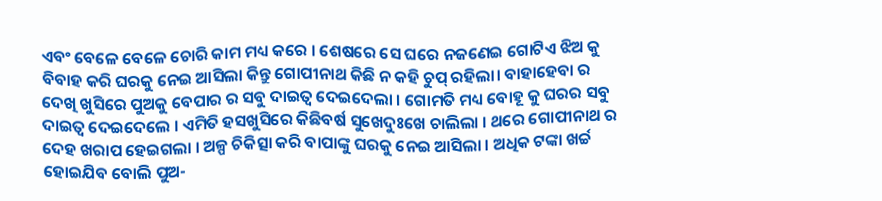ଏବଂ ବେଳେ ବେଳେ ଚୋରି କାମ ମଧ୍ୟ କରେ । ଶେଷରେ ସେ ଘରେ ନଜଣେଇ ଗୋଟିଏ ଝିଅ କୁ ବିବାହ କରି ଘରକୁ ନେଇ ଆସିଲା କିନ୍ତୁ ଗୋପୀନାଥ କିଛି ନ କହି ଚୁପ୍ ରହିଲା। ବାହାହେବା ର ଦେଖି ଖୁସିରେ ପୁଅକୁ ବେପାର ର ସବୁ ଦାଇତ୍ଵ ଦେଇଦେଲା । ଗୋମତି ମଧ୍ୟ ବୋହୂ କୁ ଘରର ସବୁ ଦାଇତ୍ଵ ଦେଇଦେଲେ । ଏମିତି ହସଖୁସିରେ କିଛିବର୍ଷ ସୁଖେଦୁଃଖେ ଚାଲିଲା । ଥରେ ଗୋପୀନାଥ ର ଦେହ ଖରାପ ହେଇଗଲା । ଅଳ୍ପ ଚିକିତ୍ସା କରି ବାପାଙ୍କୁ ଘରକୁ ନେଇ ଆସିଲା । ଅଧିକ ଟଙ୍କା ଖର୍ଚ୍ଚ ହୋଇଯିବ ବୋଲି ପୁଅ-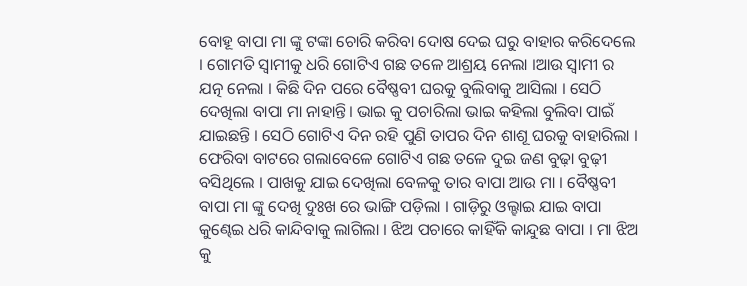ବୋହୂ ବାପା ମା ଙ୍କୁ ଟଙ୍କା ଚୋରି କରିବା ଦୋଷ ଦେଇ ଘରୁ ବାହାର କରିଦେଲେ । ଗୋମତି ସ୍ୱାମୀକୁ ଧରି ଗୋଟିଏ ଗଛ ତଳେ ଆଶ୍ରୟ ନେଲା ।ଆଉ ସ୍ୱାମୀ ର ଯତ୍ନ ନେଲା । କିଛି ଦିନ ପରେ ବୈଷ୍ଣବୀ ଘରକୁ ବୁଲିବାକୁ ଆସିଲା । ସେଠି ଦେଖିଲା ବାପା ମା ନାହାନ୍ତି। ଭାଇ କୁ ପଚାରିଲା ଭାଇ କହିଲା ବୁଲିବା ପାଇଁ ଯାଇଛନ୍ତି । ସେଠି ଗୋଟିଏ ଦିନ ରହି ପୁଣି ତାପର ଦିନ ଶାଶୂ ଘରକୁ ବାହାରିଲା । ଫେରିବା ବାଟରେ ଗଲାବେଳେ ଗୋଟିଏ ଗଛ ତଳେ ଦୁଇ ଜଣ ବୁଢ଼ା ବୁଢ଼ୀ ବସିଥିଲେ । ପାଖକୁ ଯାଇ ଦେଖିଲା ବେଳକୁ ତାର ବାପା ଆଉ ମା । ବୈଷ୍ଣବୀ ବାପା ମା ଙ୍କୁ ଦେଖି ଦୁଃଖ ରେ ଭାଙ୍ଗି ପଡ଼ିଲା । ଗାଡ଼ିରୁ ଓଲ୍ହାଇ ଯାଇ ବାପା କୁଣ୍ଢେଇ ଧରି କାନ୍ଦିବାକୁ ଲାଗିଲା । ଝିଅ ପଚାରେ କାହିଁକି କାନ୍ଦୁଛ ବାପା । ମା ଝିଅ କୁ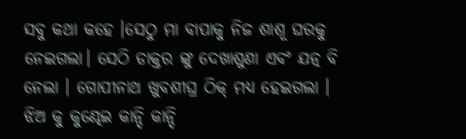ସବୁ କଥା କହେ ।ସେଠୁ ମା ବାପାକୁ ନିଜ ଶାଶୂ ଘରକୁ ନେଇଗଲା। ସେଠି ଡାକ୍ତର ଙ୍କୁ ଦେଖାଶୁଣା ଏବଂ ଯତ୍ନ ବି ନେଲା । ଗୋପୀନାଥ ଖୁବଶୀଘ୍ର ଠିକ୍ ମଧ୍ୟ ହେଇଗଲା । ଝିଅ କୁ କୁଣ୍ଢେଇ କାନ୍ଦି କାନ୍ଦି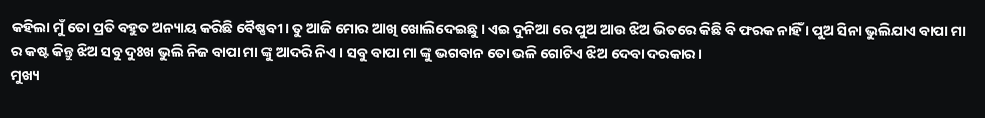କହିଲା ମୁଁ ତୋ ପ୍ରତି ବହୁତ ଅନ୍ୟାୟ କରିଛି ବୈଷ୍ଣବୀ। ତୁ ଆଜି ମୋର ଆଖି ଖୋଲିଦେଇଛୁ । ଏଇ ଦୁନିଆ ରେ ପୁଅ ଆଉ ଝିଅ ଭିତରେ କିଛି ବି ଫରକ ନାହିଁ । ପୁଅ ସିନା ଭୁଲିଯାଏ ବାପା ମା ର କଷ୍ଟ କିନ୍ତୁ ଝିଅ ସବୁ ଦୁଃଖ ଭୁଲି ନିଜ ବାପା ମା ଙ୍କୁ ଆଦରି ନିଏ । ସବୁ ବାପା ମା ଙ୍କୁ ଭଗବାନ ତୋ ଭଳି ଗୋଟିଏ ଝିଅ ଦେବା ଦରକାର ।
ମୁଖ୍ୟ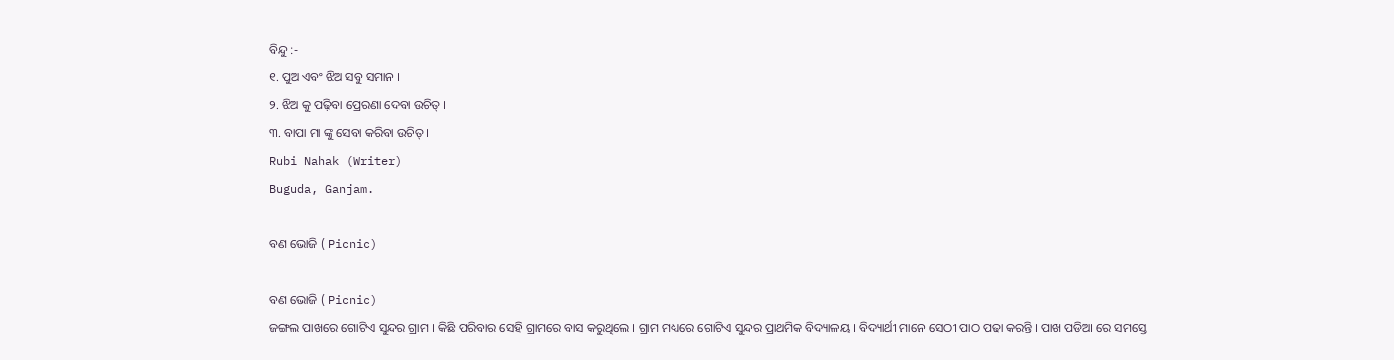ବିନ୍ଦୁ :-
୧. ପୁଅ ଏବଂ ଝିଅ ସବୁ ସମାନ ।
୨. ଝିଅ କୁ ପଢ଼ିବା ପ୍ରେରଣା ଦେବା ଉଚିତ୍ ।
୩. ବାପା ମା ଙ୍କୁ ସେବା କରିବା ଉଚିତ୍ ।
Rubi Nahak (Writer)
Buguda, Ganjam.

ବଣ ଭୋଜି ( Picnic)

ବଣ ଭୋଜି ( Picnic)
ଜଙ୍ଗଲ ପାଖରେ ଗୋଟିଏ ସୁନ୍ଦର ଗ୍ରାମ । କିଛି ପରିବାର ସେହି ଗ୍ରାମରେ ବାସ କରୁଥିଲେ । ଗ୍ରାମ ମଧ୍ୟରେ ଗୋଟିଏ ସୁନ୍ଦର ପ୍ରାଥମିକ ବିଦ୍ୟାଳୟ । ବିଦ୍ୟାର୍ଥୀ ମାନେ ସେଠୀ ପାଠ ପଢା କରନ୍ତି । ପାଖ ପଡିଆ ରେ ସମସ୍ତେ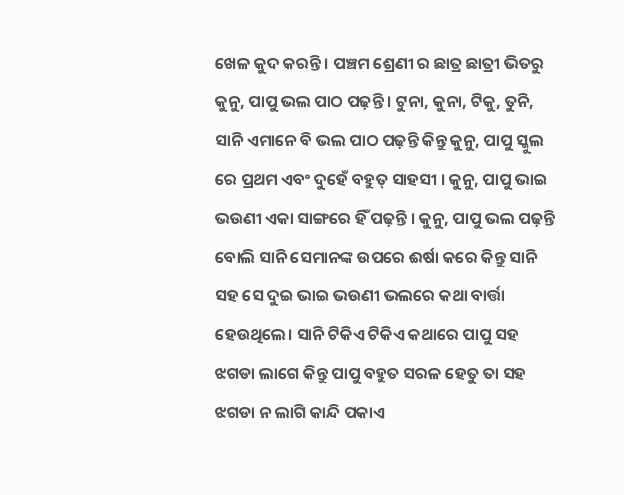ଖେଳ କୁଦ କରନ୍ତି । ପଞ୍ଚମ ଶ୍ରେଣୀ ର ଛାତ୍ର ଛାତ୍ରୀ ଭିତରୁ କୁନୁ, ପାପୁ ଭଲ ପାଠ ପଢ଼ନ୍ତି । ଟୁନା, କୁନା, ଟିକୁ, ତୁନି, ସାନି ଏମାନେ ବି ଭଲ ପାଠ ପଢ଼ନ୍ତି କିନ୍ତୁ କୁନୁ, ପାପୁ ସ୍କୁଲ ରେ ପ୍ରଥମ ଏବଂ ଦୁହେଁ ବହୁତ୍ ସାହସୀ । କୁନୁ, ପାପୁ ଭାଇ ଭଉଣୀ ଏକା ସାଙ୍ଗରେ ହିଁ ପଢ଼ନ୍ତି । କୁନୁ, ପାପୁ ଭଲ ପଢ଼ନ୍ତି ବୋଲି ସାନି ସେମାନଙ୍କ ଉପରେ ଈର୍ଷା କରେ କିନ୍ତୁ ସାନି ସହ ସେ ଦୁଇ ଭାଇ ଭଉଣୀ ଭଲରେ କଥା ବାର୍ତ୍ତା ହେଉଥିଲେ। ସାନି ଟିକିଏ ଟିକିଏ କଥାରେ ପାପୁ ସହ ଝଗଡା ଲାଗେ କିନ୍ତୁ ପାପୁ ବହୁତ ସରଳ ହେତୁ ତା ସହ ଝଗଡା ନ ଲାଗି କାନ୍ଦି ପକାଏ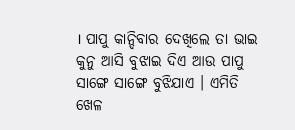। ପାପୁ କାନ୍ଦିବାର ଦେଖିଲେ ତା ଭାଇ କୁନୁ ଆସି ବୁଝାଇ ଦିଏ ଆଉ ପାପୁ ସାଙ୍ଗେ ସାଙ୍ଗେ ବୁଝିଯାଏ । ଏମିତି ଖେଳ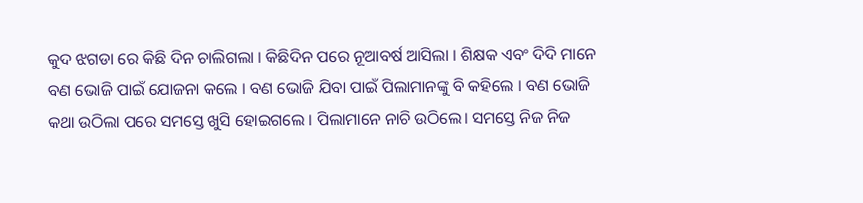କୁଦ ଝଗଡା ରେ କିଛି ଦିନ ଚାଲିଗଲା । କିଛିଦିନ ପରେ ନୂଆବର୍ଷ ଆସିଲା । ଶିକ୍ଷକ ଏବଂ ଦିଦି ମାନେ ବଣ ଭୋଜି ପାଇଁ ଯୋଜନା କଲେ । ବଣ ଭୋଜି ଯିବା ପାଇଁ ପିଲାମାନଙ୍କୁ ବି କହିଲେ । ବଣ ଭୋଜି କଥା ଉଠିଲା ପରେ ସମସ୍ତେ ଖୁସି ହୋଇଗଲେ । ପିଲାମାନେ ନାଚି ଉଠିଲେ। ସମସ୍ତେ ନିଜ ନିଜ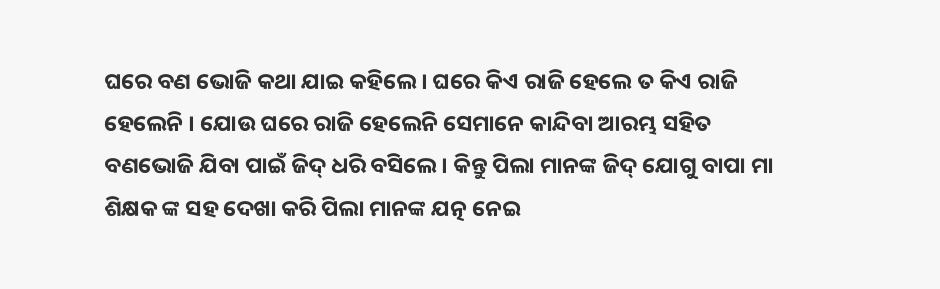ଘରେ ବଣ ଭୋଜି କଥା ଯାଇ କହିଲେ । ଘରେ କିଏ ରାଜି ହେଲେ ତ କିଏ ରାଜି ହେଲେନି । ଯୋଉ ଘରେ ରାଜି ହେଲେନି ସେମାନେ କାନ୍ଦିବା ଆରମ୍ଭ ସହିତ ବଣଭୋଜି ଯିବା ପାଇଁ ଜିଦ୍ ଧରି ବସିଲେ । କିନ୍ତୁ ପିଲା ମାନଙ୍କ ଜିଦ୍ ଯୋଗୁ ବାପା ମା ଶିକ୍ଷକ ଙ୍କ ସହ ଦେଖା କରି ପିଲା ମାନଙ୍କ ଯତ୍ନ ନେଇ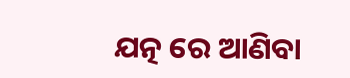ଯତ୍ନ ରେ ଆଣିବା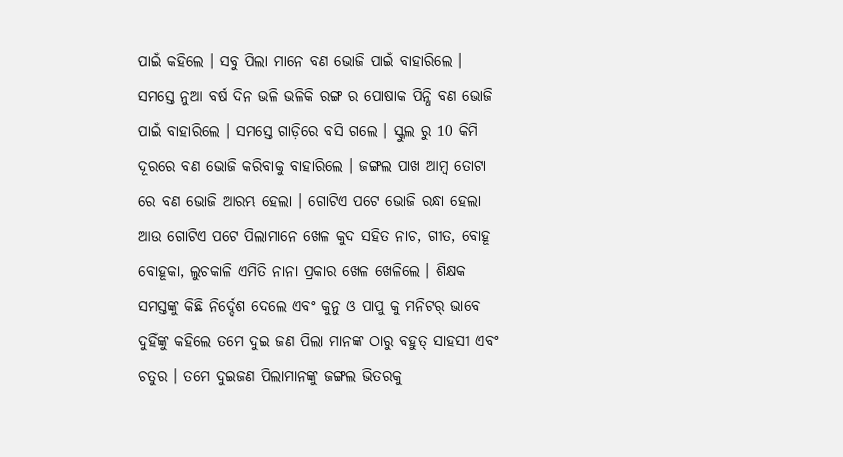ପାଇଁ କହିଲେ । ସବୁ ପିଲା ମାନେ ବଣ ଭୋଜି ପାଇଁ ବାହାରିଲେ ।
ସମସ୍ତେ ନୁଆ ବର୍ଷ ଦିନ ଭଳି ଭଳିକି ରଙ୍ଗ ର ପୋଷାକ ପିନ୍ଧି ବଣ ଭୋଜି ପାଇଁ ବାହାରିଲେ । ସମସ୍ତେ ଗାଡ଼ିରେ ବସି ଗଲେ । ସ୍କୁଲ ରୁ 10 କିମି ଦୂରରେ ବଣ ଭୋଜି କରିବାକୁ ବାହାରିଲେ । ଜଙ୍ଗଲ ପାଖ ଆମ୍ବ ତୋଟା ରେ ବଣ ଭୋଜି ଆରମ୍ଭ ହେଲା । ଗୋଟିଏ ପଟେ ଭୋଜି ରନ୍ଧା ହେଲା ଆଉ ଗୋଟିଏ ପଟେ ପିଲାମାନେ ଖେଳ କୁଦ ସହିତ ନାଚ, ଗୀତ, ବୋହୂ ବୋହୂକା, ଲୁଚକାଳି ଏମିତି ନାନା ପ୍ରକାର ଖେଳ ଖେଳିଲେ । ଶିକ୍ଷକ ସମସ୍ତଙ୍କୁ କିଛି ନିର୍ଦ୍ଦେଶ ଦେଲେ ଏବଂ କୁନୁ ଓ ପାପୁ କୁ ମନିଟର୍ ଭାବେ ଦୁହିଁଙ୍କୁ କହିଲେ ତମେ ଦୁଇ ଜଣ ପିଲା ମାନଙ୍କ ଠାରୁ ବହୁତ୍ ସାହସୀ ଏବଂ ଚତୁର । ତମେ ଦୁଇଜଣ ପିଲାମାନଙ୍କୁ ଜଙ୍ଗଲ ଭିତରକୁ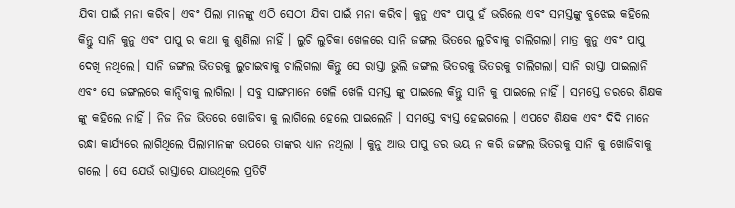ଯିବା ପାଇଁ ମନା କରିବ। ଏବଂ ପିଲା ମାନଙ୍କୁ ଏଠି ସେଠୀ ଯିବା ପାଇଁ ମନା କରିବ। କୁନୁ ଏବଂ ପାପୁ ହଁ ଭରିଲେ ଏବଂ ସମସ୍ତଙ୍କୁ ବୁଝେଇ କହିଲେ କିନ୍ତୁ ସାନି କୁନୁ ଏବଂ ପାପୁ ର କଥା କୁ ଶୁଣିଲା ନାହିଁ । ଲୁଚି ଲୁଚିକା ଖେଳରେ ସାନି ଜଙ୍ଗଲ ଭିତରେ ଲୁଚିବାକୁ ଚାଲିଗଲା। ମାତ୍ର କୁନୁ ଏବଂ ପାପୁ ଦେଖି ନଥିଲେ। ସାନି ଜଙ୍ଗଲ ଭିତରକୁ ଲୁଚାଇବାକୁ ଚାଲିଗଲା କିନ୍ତୁ ସେ ରାସ୍ତା ଭୁଲି ଜଙ୍ଗଲ ଭିତରକୁ ଭିତରକୁ ଚାଲିଗଲା। ସାନି ରାସ୍ତା ପାଇଲାନି ଏବଂ ସେ ଜଙ୍ଗଲରେ କାନ୍ଦିବାକୁ ଲାଗିଲା । ସବୁ ସାଙ୍ଗମାନେ ଖେଳି ଖେଳି ସମସ୍ତ ଙ୍କୁ ପାଇଲେ କିନ୍ତୁ ସାନି କୁ ପାଇଲେ ନାହିଁ । ସମସ୍ତେ ଡରରେ ଶିକ୍ଷକ ଙ୍କୁ କହିଲେ ନାହିଁ । ନିଜ ନିଜ ଭିତରେ ଖୋଜିବା କୁ ଲାଗିଲେ ହେଲେ ପାଇଲେନି । ସମସ୍ତେ ବ୍ୟସ୍ତ ହେଇଗଲେ । ଏପଟେ ଶିକ୍ଷକ ଏବଂ ଦିଦି ମାନେ ରନ୍ଧା କାର୍ଯ୍ୟରେ ଲାଗିଥିଲେ ପିଲାମାନଙ୍କ ଉପରେ ତାଙ୍କର ଧ୍ୟାନ ନଥିଲା । କୁନୁ ଆଉ ପାପୁ ଡର ଭୟ ନ କରି ଜଙ୍ଗଲ ଭିତରକୁ ସାନି କୁ ଖୋଜିବାକୁ ଗଲେ । ସେ ଯେଉଁ ରାସ୍ତାରେ ଯାଉଥିଲେ ପ୍ରତିଟି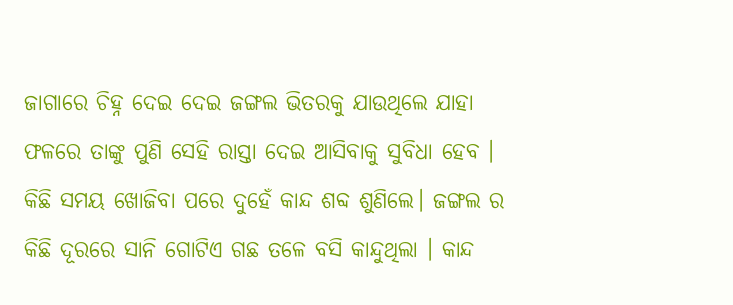ଜାଗାରେ ଚିହ୍ନ ଦେଇ ଦେଇ ଜଙ୍ଗଲ ଭିତରକୁ ଯାଉଥିଲେ ଯାହା ଫଳରେ ତାଙ୍କୁ ପୁଣି ସେହି ରାସ୍ତା ଦେଇ ଆସିବାକୁ ସୁବିଧା ହେବ । କିଛି ସମୟ ଖୋଜିବା ପରେ ଦୁହେଁ କାନ୍ଦ ଶବ୍ଦ ଶୁଣିଲେ। ଜଙ୍ଗଲ ର କିଛି ଦୂରରେ ସାନି ଗୋଟିଏ ଗଛ ତଳେ ବସି କାନ୍ଦୁଥିଲା । କାନ୍ଦ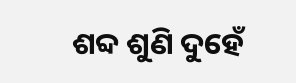ଶବ୍ଦ ଶୁଣି ଦୁହେଁ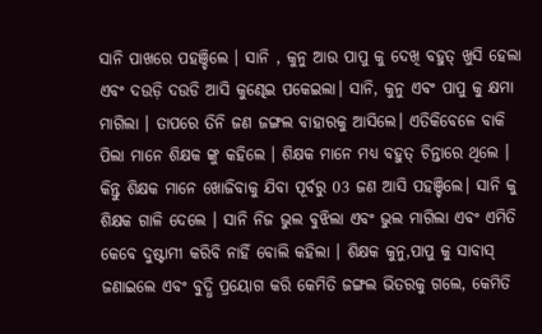ସାନି ପାଖରେ ପହଞ୍ଚିଲେ । ସାନି , କୁନୁ ଆଉ ପାପୁ କୁ ଦେଖି ବହୁତ୍ ଖୁସି ହେଲା ଏବଂ ଦଉଡ଼ି ଦଉଡି ଆସି କୁଣ୍ଢେଇ ପକେଇଲା। ସାନି, କୁନୁ ଏବଂ ପାପୁ କୁ କ୍ଷମା ମାଗିଲା । ତାପରେ ତିନି ଜଣ ଜଙ୍ଗଲ ବାହାରକୁ ଆସିଲେ। ଏତିକିବେଳେ ବାକି ପିଲା ମାନେ ଶିକ୍ଷକ ଙ୍କୁ କହିଲେ । ଶିକ୍ଷକ ମାନେ ମଧ୍ୟ ବହୁତ୍ ଚିନ୍ତାରେ ଥିଲେ । କିନ୍ତୁ ଶିକ୍ଷକ ମାନେ ଖୋଜିବାକୁ ଯିବା ପୂର୍ବରୁ 03 ଜଣ ଆସି ପହଞ୍ଚିଲେ। ସାନି କୁ ଶିକ୍ଷକ ଗାଳି ଦେଲେ । ସାନି ନିଜ ଭୁଲ ବୁଝିଲା ଏବଂ ଭୁଲ ମାଗିଲା ଏବଂ ଏମିତି କେବେ ଦୁଷ୍ଟାମୀ କରିବି ନାହିଁ ବୋଲି କହିଲା । ଶିକ୍ଷକ କୁନୁ,ପାପୁ କୁ ସାବାସ୍ ଜଣାଇଲେ ଏବଂ ବୁଦ୍ଧି ପ୍ରୟୋଗ କରି କେମିତି ଜଙ୍ଗଲ ଭିତରକୁ ଗଲେ, କେମିତି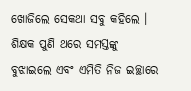ଖୋଜିଲେ ସେକଥା ସବୁ କହିଲେ । ଶିକ୍ଷକ ପୁଣି ଥରେ ସମସ୍ତଙ୍କୁ ବୁଝାଇଲେ ଏବଂ ଏମିତି ନିଜ ଇଚ୍ଛାରେ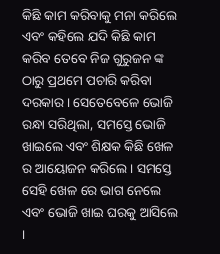କିଛି କାମ କରିବାକୁ ମନା କରିଲେ ଏବଂ କହିଲେ ଯଦି କିଛି କାମ କରିବ ତେବେ ନିଜ ଗୁରୁଜନ ଙ୍କ ଠାରୁ ପ୍ରଥମେ ପଚାରି କରିବା ଦରକାର । ସେତେବେଳେ ଭୋଜି ରନ୍ଧା ସରିଥିଲା, ସମସ୍ତେ ଭୋଜି ଖାଇଲେ ଏବଂ ଶିକ୍ଷକ କିଛି ଖେଳ ର ଆୟୋଜନ କରିଲେ । ସମସ୍ତେ ସେହି ଖେଳ ରେ ଭାଗ ନେଲେ ଏବଂ ଭୋଜି ଖାଇ ଘରକୁ ଆସିଲେ ।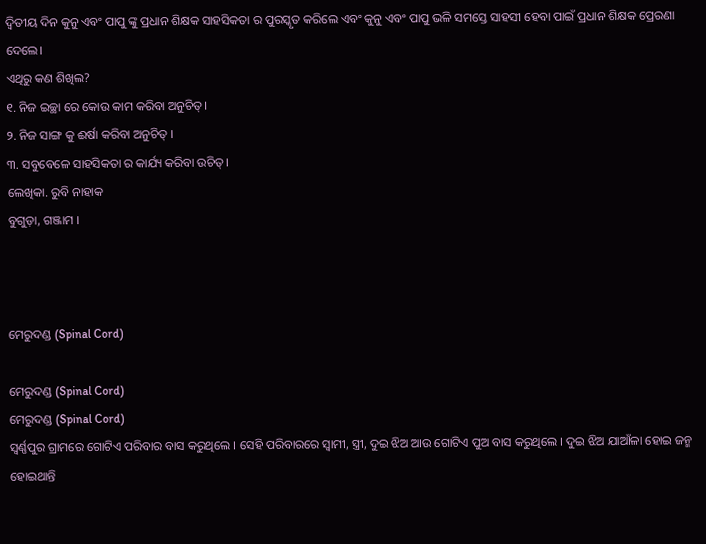ଦ୍ଵିତୀୟ ଦିନ କୁନୁ ଏବଂ ପାପୁ ଙ୍କୁ ପ୍ରଧାନ ଶିକ୍ଷକ ସାହସିକତା ର ପୁରସ୍କୃତ କରିଲେ ଏବଂ କୁନୁ ଏବଂ ପାପୁ ଭଳି ସମସ୍ତେ ସାହସୀ ହେବା ପାଇଁ ପ୍ରଧାନ ଶିକ୍ଷକ ପ୍ରେରଣା ଦେଲେ।
ଏଥିରୁ କଣ ଶିଖିଲ?
୧. ନିଜ ଇଚ୍ଛା ରେ କୋଉ କାମ କରିବା ଅନୁଚିତ୍।
୨. ନିଜ ସାଙ୍ଗ କୁ ଈର୍ଷା କରିବା ଅନୁଚିତ୍ ।
୩. ସବୁବେଳେ ସାହସିକତା ର କାର୍ଯ୍ୟ କରିବା ଉଚିତ୍।
ଲେଖିକା. ରୁବି ନାହାକ
ବୁଗୁଡ଼ା, ଗଞ୍ଜାମ ।



ମେରୁଦଣ୍ଡ (Spinal Cord)

ମେରୁଦଣ୍ଡ (Spinal Cord)
ମେରୁଦଣ୍ଡ (Spinal Cord)
ସ୍ବର୍ଣ୍ଣପୁର ଗ୍ରାମରେ ଗୋଟିଏ ପରିବାର ବାସ କରୁଥିଲେ । ସେହି ପରିବାରରେ ସ୍ୱାମୀ, ସ୍ତ୍ରୀ, ଦୁଇ ଝିଅ ଆଉ ଗୋଟିଏ ପୁଅ ବାସ କରୁଥିଲେ । ଦୁଇ ଝିଅ ଯାଆଁଳା ହୋଇ ଜନ୍ମ ହୋଇଥାନ୍ତି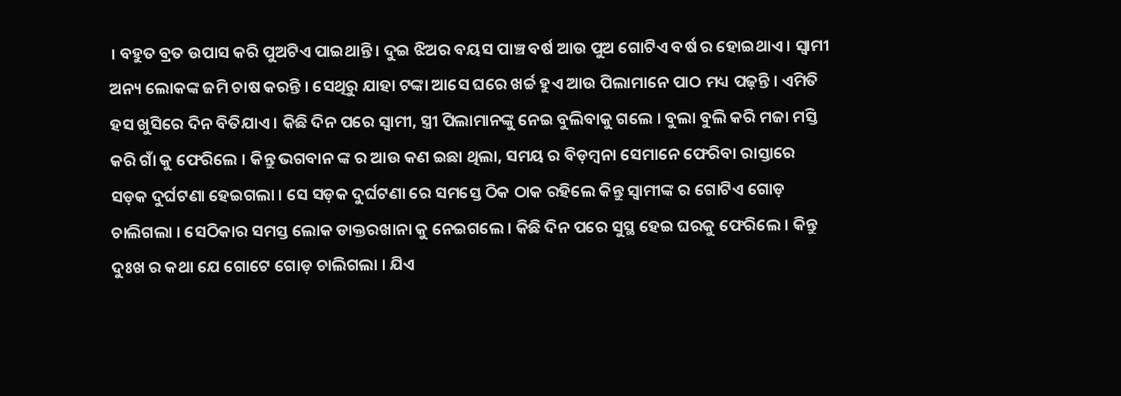। ବହୁତ ବ୍ରତ ଉପାସ କରି ପୁଅଟିଏ ପାଇଥାନ୍ତି । ଦୁଇ ଝିଅର ବୟସ ପାଞ୍ଚ ବର୍ଷ ଆଉ ପୁଅ ଗୋଟିଏ ବର୍ଷ ର ହୋଇଥାଏ । ସ୍ଵାମୀ ଅନ୍ୟ ଲୋକଙ୍କ ଜମି ଚାଷ କରନ୍ତି । ସେଥିରୁ ଯାହା ଟଙ୍କା ଆସେ ଘରେ ଖର୍ଚ୍ଚ ହୁଏ ଆଉ ପିଲାମାନେ ପାଠ ମଧ୍ୟ ପଢ଼ନ୍ତି । ଏମିତି ହସ ଖୁସିରେ ଦିନ ବିତିଯାଏ । କିଛି ଦିନ ପରେ ସ୍ୱାମୀ, ସ୍ତ୍ରୀ ପିଲାମାନଙ୍କୁ ନେଇ ବୁଲିବାକୁ ଗଲେ । ବୁଲା ବୁଲି କରି ମଜା ମସ୍ତି କରି ଗାଁ କୁ ଫେରିଲେ । କିନ୍ତୁ ଭଗବାନ ଙ୍କ ର ଆଉ କଣ ଇଛା ଥିଲା, ସମୟ ର ବିଡ଼ମ୍ବନା ସେମାନେ ଫେରିବା ରାସ୍ତାରେ ସଡ଼କ ଦୁର୍ଘଟଣା ହେଇଗଲା । ସେ ସଡ଼କ ଦୁର୍ଘଟଣା ରେ ସମସ୍ତେ ଠିକ ଠାକ ରହିଲେ କିନ୍ତୁ ସ୍ୱାମୀଙ୍କ ର ଗୋଟିଏ ଗୋଡ଼ ଚାଲିଗଲା । ସେଠିକାର ସମସ୍ତ ଲୋକ ଡାକ୍ତରଖାନା କୁ ନେଇଗଲେ । କିଛି ଦିନ ପରେ ସୁସ୍ଥ ହେଇ ଘରକୁ ଫେରିଲେ । କିନ୍ତୁ ଦୁଃଖ ର କଥା ଯେ ଗୋଟେ ଗୋଡ଼ ଚାଲିଗଲା । ଯିଏ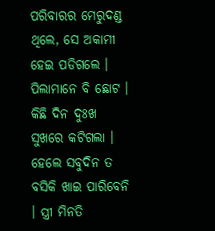ପରିବାରର ମେରୁଦଣ୍ଡ ଥିଲେ, ସେ ଅକାମୀ ହେଇ ପଡିଗଲେ । ପିଲାମାନେ ବି ଛୋଟ । କିଛି ଦିନ ଦୁଃଖ ସୁଖରେ କଟିଗଲା । ହେଲେ ସବୁଦିନ ତ ବସିକି ଖାଇ ପାରିବେନି । ସ୍ତ୍ରୀ ମିନତି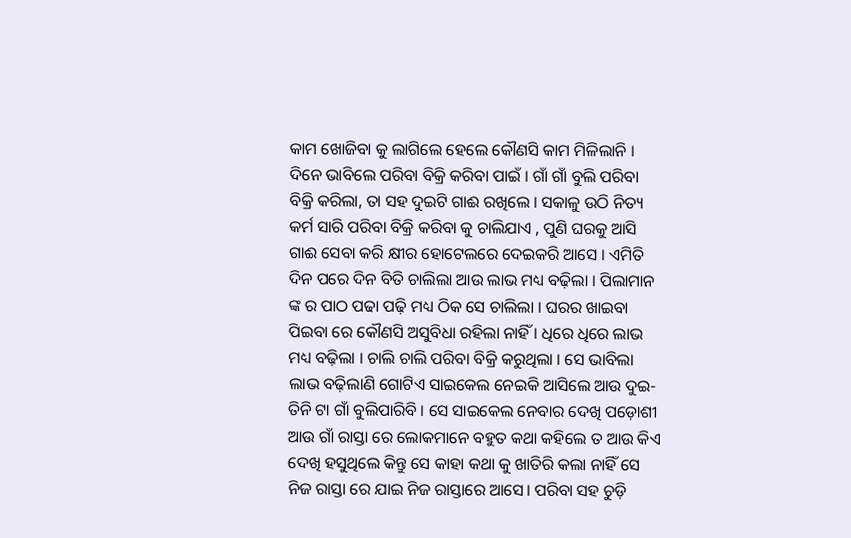କାମ ଖୋଜିବା କୁ ଲାଗିଲେ ହେଲେ କୌଣସି କାମ ମିଳିଲାନି । ଦିନେ ଭାବିଲେ ପରିବା ବିକ୍ରି କରିବା ପାଇଁ । ଗାଁ ଗାଁ ବୁଲି ପରିବା ବିକ୍ରି କରିଲା, ତା ସହ ଦୁଇଟି ଗାଈ ରଖିଲେ । ସକାଳୁ ଉଠି ନିତ୍ୟ କର୍ମ ସାରି ପରିବା ବିକ୍ରି କରିବା କୁ ଚାଲିଯାଏ , ପୁଣି ଘରକୁ ଆସି ଗାଈ ସେବା କରି କ୍ଷୀର ହୋଟେଲରେ ଦେଇକରି ଆସେ । ଏମିତି ଦିନ ପରେ ଦିନ ବିତି ଚାଲିଲା ଆଉ ଲାଭ ମଧ୍ୟ ବଢ଼ିଲା । ପିଲାମାନ ଙ୍କ ର ପାଠ ପଢା ପଢ଼ି ମଧ୍ୟ ଠିକ ସେ ଚାଲିଲା । ଘରର ଖାଇବା ପିଇବା ରେ କୌଣସି ଅସୁବିଧା ରହିଲା ନାହିଁ । ଧିରେ ଧିରେ ଲାଭ ମଧ୍ୟ ବଢ଼ିଲା । ଚାଲି ଚାଲି ପରିବା ବିକ୍ରି କରୁଥିଲା । ସେ ଭାବିଲା ଲାଭ ବଢ଼ିଲାଣି ଗୋଟିଏ ସାଇକେଲ ନେଇକି ଆସିଲେ ଆଉ ଦୁଇ-ତିନି ଟା ଗାଁ ବୁଲିପାରିବି । ସେ ସାଇକେଲ ନେବାର ଦେଖି ପଡ଼ୋଶୀ ଆଉ ଗାଁ ରାସ୍ତା ରେ ଲୋକମାନେ ବହୁତ କଥା କହିଲେ ତ ଆଉ କିଏ ଦେଖି ହସୁଥିଲେ କିନ୍ତୁ ସେ କାହା କଥା କୁ ଖାତିରି କଲା ନାହିଁ ସେ ନିଜ ରାସ୍ତା ରେ ଯାଇ ନିଜ ରାସ୍ତାରେ ଆସେ। ପରିବା ସହ ଚୁଡ଼ି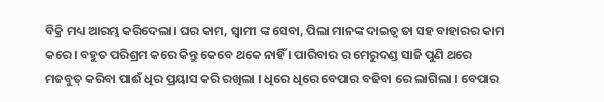ବିକ୍ରି ମଧ୍ୟ ଆରମ୍ଭ କରିଦେଲା। ଘର କାମ, ସ୍ୱାମୀ ଙ୍କ ସେବା, ପିଲା ମାନଙ୍କ ଦାଇତ୍ଵ ତା ସହ ବାହାରର କାମ କରେ । ବହୁତ ପରିଶ୍ରମ କରେ କିନ୍ତୁ କେବେ ଥକେ ନାହିଁ । ପାରିବାର ର ମେରୁଦଣ୍ଡ ସାଜି ପୁଣି ଥରେ ମଜବୁତ୍ କରିବା ପାଈଁ ଧିର ପ୍ରୟାସ କରି ରଖିଲା । ଧିରେ ଧିରେ ବେପାର ବଢିବା ରେ ଲାଗିଲା । ବେପାର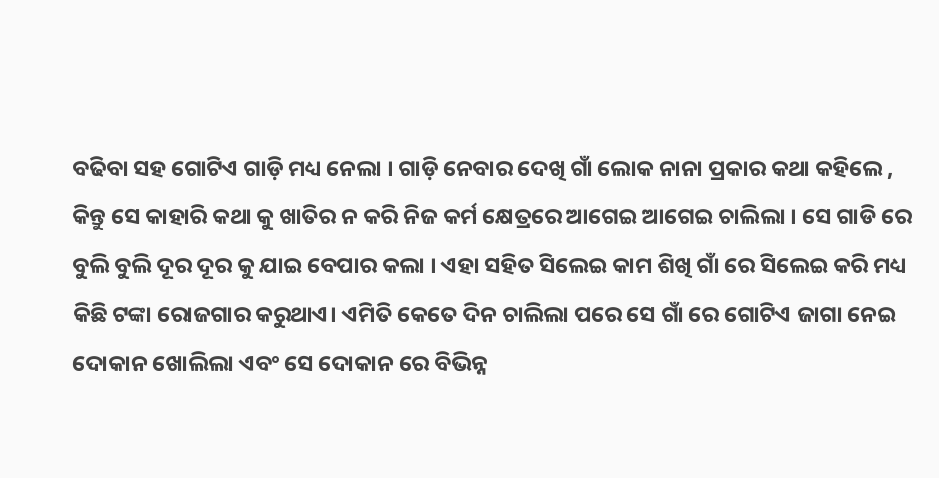ବଢିବା ସହ ଗୋଟିଏ ଗାଡ଼ି ମଧ୍ୟ ନେଲା । ଗାଡ଼ି ନେବାର ଦେଖି ଗାଁ ଲୋକ ନାନା ପ୍ରକାର କଥା କହିଲେ , କିନ୍ତୁ ସେ କାହାରି କଥା କୁ ଖାତିର ନ କରି ନିଜ କର୍ମ କ୍ଷେତ୍ରରେ ଆଗେଇ ଆଗେଇ ଚାଲିଲା । ସେ ଗାଡି ରେ ବୁଲି ବୁଲି ଦୂର ଦୂର କୁ ଯାଇ ବେପାର କଲା । ଏହା ସହିତ ସିଲେଇ କାମ ଶିଖି ଗାଁ ରେ ସିଲେଇ କରି ମଧ୍ୟ କିଛି ଟଙ୍କା ରୋଜଗାର କରୁଥାଏ। ଏମିତି କେତେ ଦିନ ଚାଲିଲା ପରେ ସେ ଗାଁ ରେ ଗୋଟିଏ ଜାଗା ନେଇ ଦୋକାନ ଖୋଲିଲା ଏବଂ ସେ ଦୋକାନ ରେ ବିଭିନ୍ନ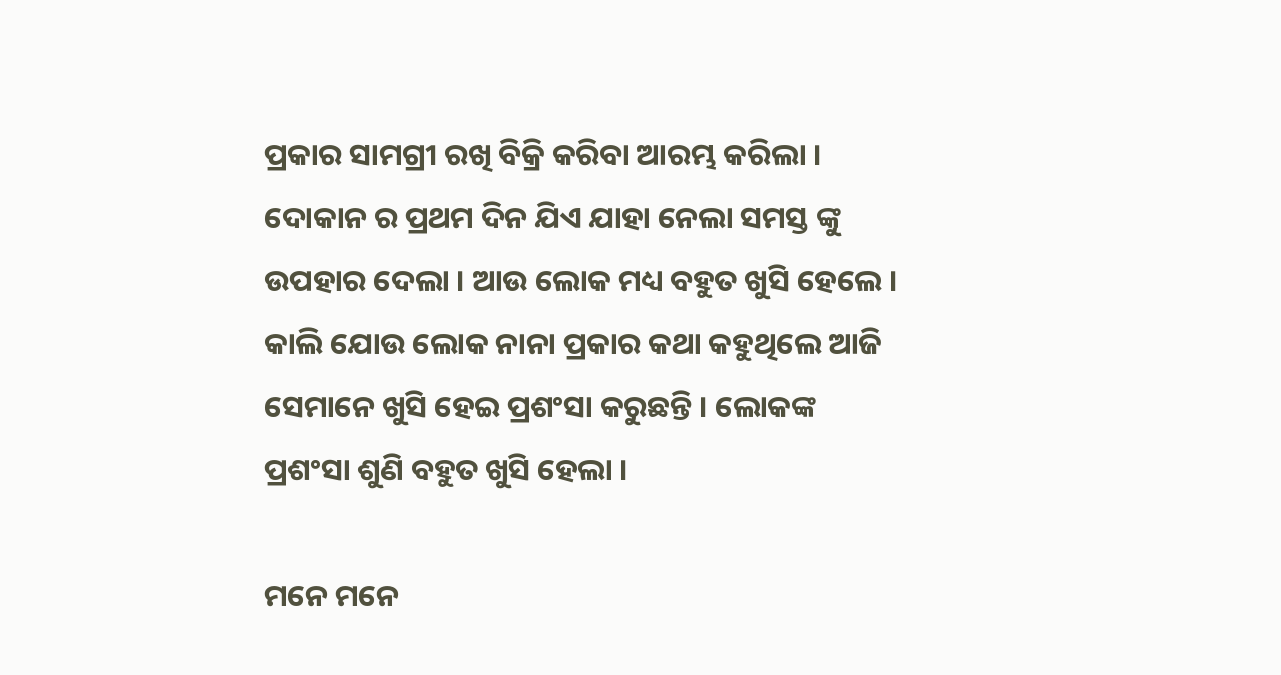ପ୍ରକାର ସାମଗ୍ରୀ ରଖି ବିକ୍ରି କରିବା ଆରମ୍ଭ କରିଲା । ଦୋକାନ ର ପ୍ରଥମ ଦିନ ଯିଏ ଯାହା ନେଲା ସମସ୍ତ ଙ୍କୁ ଉପହାର ଦେଲା । ଆଉ ଲୋକ ମଧ୍ୟ ବହୁତ ଖୁସି ହେଲେ । କାଲି ଯୋଉ ଲୋକ ନାନା ପ୍ରକାର କଥା କହୁଥିଲେ ଆଜି ସେମାନେ ଖୁସି ହେଇ ପ୍ରଶଂସା କରୁଛନ୍ତି । ଲୋକଙ୍କ ପ୍ରଶଂସା ଶୁଣି ବହୁତ ଖୁସି ହେଲା ।

ମନେ ମନେ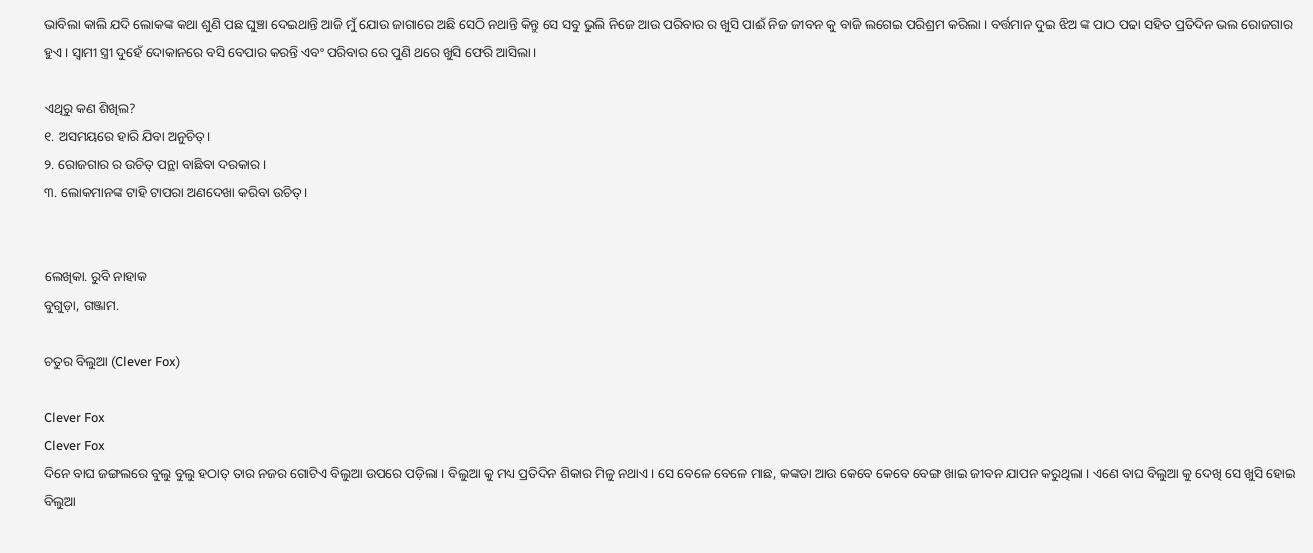ଭାବିଲା କାଲି ଯଦି ଲୋକଙ୍କ କଥା ଶୁଣି ପଛ ଘୁଞ୍ଚା ଦେଇଥାନ୍ତି ଆଜି ମୁଁ ଯୋଉ ଜାଗାରେ ଅଛି ସେଠି ନଥାନ୍ତି କିନ୍ତୁ ସେ ସବୁ ଭୁଲି ନିଜେ ଆଉ ପରିବାର ର ଖୁସି ପାଈଁ ନିଜ ଜୀବନ କୁ ବାଜି ଲଗେଇ ପରିଶ୍ରମ କରିଲା । ବର୍ତ୍ତମାନ ଦୁଇ ଝିଅ ଙ୍କ ପାଠ ପଢା ସହିତ ପ୍ରତିଦିନ ଭଲ ରୋଜଗାର ହୁଏ । ସ୍ବାମୀ ସ୍ତ୍ରୀ ଦୁହେଁ ଦୋକାନରେ ବସି ବେପାର କରନ୍ତି ଏବଂ ପରିବାର ରେ ପୁଣି ଥରେ ଖୁସି ଫେରି ଆସିଲା।

ଏଥିରୁ କଣ ଶିଖିଲ?
୧. ଅସମୟରେ ହାରି ଯିବା ଅନୁଚିତ୍।
୨. ରୋଜଗାର ର ଉଚିତ୍ ପନ୍ଥା ବାଛିବା ଦରକାର ।
୩. ଲୋକମାନଙ୍କ ଟାହି ଟାପରା ଅଣଦେଖା କରିବା ଉଚିତ୍।


ଲେଖିକା. ରୁବି ନାହାକ
ବୁଗୁଡ଼ା, ଗଞ୍ଜାମ.

ଚତୁର ବିଲୁଆ (Clever Fox)

Clever Fox
Clever Fox
ଦିନେ ବାଘ ଜଙ୍ଗଲରେ ବୁଲୁ ବୁଲୁ ହଠାତ୍ ତାର ନଜର ଗୋଟିଏ ବିଲୁଆ ଉପରେ ପଡ଼ିଲା । ବିଲୁଆ କୁ ମଧ୍ୟ ପ୍ରତିଦିନ ଶିକାର ମିଳୁ ନଥାଏ। ସେ ବେଳେ ବେଳେ ମାଛ, କଙ୍କଡା ଆଉ କେବେ କେବେ ବେଙ୍ଗ ଖାଇ ଜୀବନ ଯାପନ କରୁଥିଲା । ଏଣେ ବାଘ ବିଲୁଆ କୁ ଦେଖି ସେ ଖୁସି ହୋଇ ବିଲୁଆ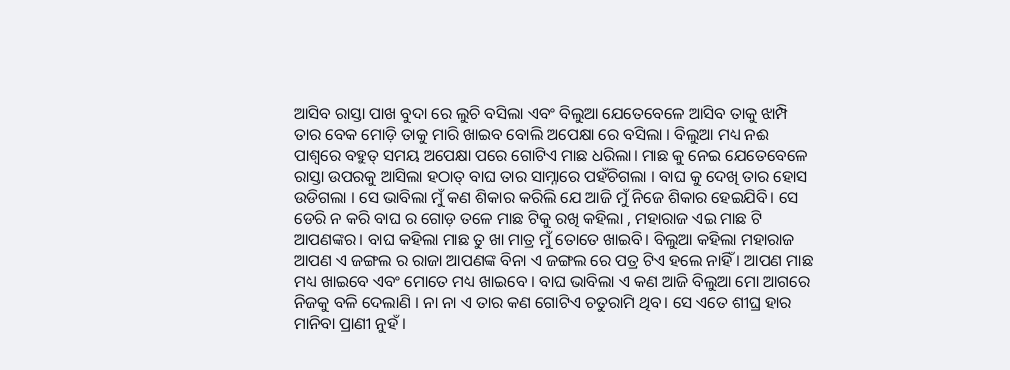ଆସିବ ରାସ୍ତା ପାଖ ବୁଦା ରେ ଲୁଚି ବସିଲା ଏବଂ ବିଲୁଆ ଯେତେବେଳେ ଆସିବ ତାକୁ ଝାମ୍ପି ତାର ବେକ ମୋଡ଼ି ତାକୁ ମାରି ଖାଇବ ବୋଲି ଅପେକ୍ଷା ରେ ବସିଲା । ବିଲୁଆ ମଧ୍ୟ ନଈ ପାଶ୍ୱରେ ବହୁତ୍ ସମୟ ଅପେକ୍ଷା ପରେ ଗୋଟିଏ ମାଛ ଧରିଲା। ମାଛ କୁ ନେଇ ଯେତେବେଳେ ରାସ୍ତା ଉପରକୁ ଆସିଲା ହଠାତ୍ ବାଘ ତାର ସାମ୍ନାରେ ପହଁଚିଗଲା । ବାଘ କୁ ଦେଖି ତାର ହୋସ ଉଡିଗଲା । ସେ ଭାବିଲା ମୁଁ କଣ ଶିକାର କରିଲି ଯେ ଆଜି ମୁଁ ନିଜେ ଶିକାର ହେଇଯିବି। ସେ ଡେରି ନ କରି ବାଘ ର ଗୋଡ଼ ତଳେ ମାଛ ଟିକୁ ରଖି କହିଲା , ମହାରାଜ ଏଇ ମାଛ ଟି ଆପଣଙ୍କର। ବାଘ କହିଲା ମାଛ ତୁ ଖା ମାତ୍ର ମୁଁ ତୋତେ ଖାଇବି। ବିଲୁଆ କହିଲା ମହାରାଜ ଆପଣ ଏ ଜଙ୍ଗଲ ର ରାଜା ଆପଣଙ୍କ ବିନା ଏ ଜଙ୍ଗଲ ରେ ପତ୍ର ଟିଏ ହଲେ ନାହିଁ । ଆପଣ ମାଛ ମଧ୍ୟ ଖାଇବେ ଏବଂ ମୋତେ ମଧ୍ୟ ଖାଇବେ । ବାଘ ଭାବିଲା ଏ କଣ ଆଜି ବିଲୁଆ ମୋ ଆଗରେ ନିଜକୁ ବଳି ଦେଲାଣି । ନା ନା ଏ ତାର କଣ ଗୋଟିଏ ଚତୁରାମି ଥିବ। ସେ ଏତେ ଶୀଘ୍ର ହାର ମାନିବା ପ୍ରାଣୀ ନୁହଁ ।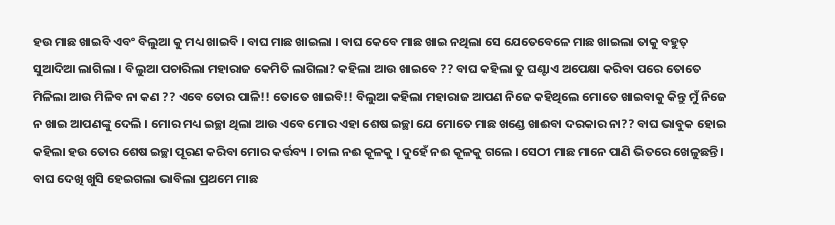ହଉ ମାଛ ଖାଇବି ଏବଂ ବିଲୁଆ କୁ ମଧ୍ୟ ଖାଇବି । ବାଘ ମାଛ ଖାଇଲା । ବାଘ କେବେ ମାଛ ଖାଇ ନଥିଲା ସେ ଯେତେବେଳେ ମାଛ ଖାଇଲା ତାକୁ ବହୁତ୍ ସୁଆଦିଆ ଲାଗିଲା । ବିଲୁଆ ପଚାରିଲା ମହାରାଜ କେମିତି ଲାଗିଲା? କହିଲା ଆଉ ଖାଇବେ ?? ବାଘ କହିଲା ତୁ ଘଣ୍ଟାଏ ଅପେକ୍ଷା କରିବା ପରେ ତୋତେ ମିଳିଲା ଆଉ ମିଳିବ ନା କଣ ?? ଏବେ ତୋର ପାଳି!! ତୋତେ ଖାଇବି!! ବିଲୁଆ କହିଲା ମହାରାଜ ଆପଣ ନିଜେ କହିଥିଲେ ମୋତେ ଖାଇବାକୁ କିନ୍ତୁ ମୁଁ ନିଜେ ନ ଖାଇ ଆପଣଙ୍କୁ ଦେଲି । ମୋର ମଧ୍ୟ ଇଚ୍ଛା ଥିଲା ଆଉ ଏବେ ମୋର ଏହା ଶେଷ ଇଚ୍ଛା ଯେ ମୋତେ ମାଛ ଖଣ୍ଡେ ଖାଈବା ଦରକାର ନା?? ବାଘ ଭାବୁକ ହୋଇ କହିଲା ହଉ ତୋର ଶେଷ ଇଚ୍ଛା ପୂରଣ କରିବା ମୋର କର୍ତ୍ତବ୍ୟ । ଚାଲ ନଈ କୂଳକୁ । ଦୁହେଁ ନଈ କୂଳକୁ ଗଲେ । ସେଠୀ ମାଛ ମାନେ ପାଣି ଭିତରେ ଖେଳୁଛନ୍ତି । ବାଘ ଦେଖି ଖୁସି ହେଇଗଲା ଭାବିଲା ପ୍ରଥମେ ମାଛ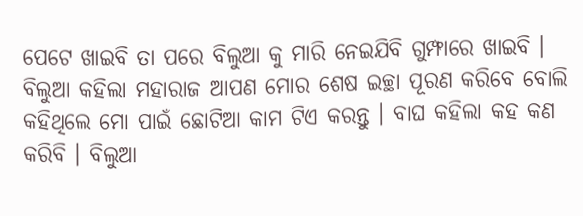ପେଟେ ଖାଇବି ତା ପରେ ବିଲୁଆ କୁ ମାରି ନେଇଯିବି ଗୁମ୍ଫାରେ ଖାଇବି । ବିଲୁଆ କହିଲା ମହାରାଜ ଆପଣ ମୋର ଶେଷ ଇଚ୍ଛା ପୂରଣ କରିବେ ବୋଲି କହିଥିଲେ ମୋ ପାଇଁ ଛୋଟିଆ କାମ ଟିଏ କରନ୍ତୁ । ବାଘ କହିଲା କହ କଣ କରିବି । ବିଲୁଆ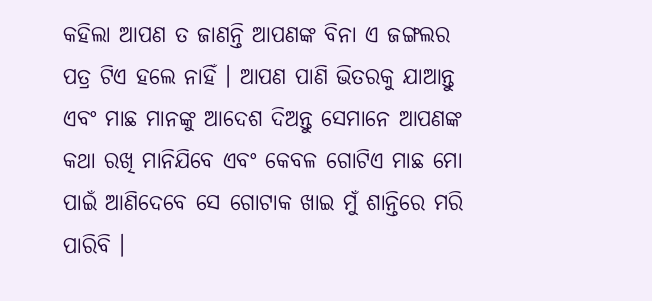କହିଲା ଆପଣ ତ ଜାଣନ୍ତି ଆପଣଙ୍କ ବିନା ଏ ଜଙ୍ଗଲର ପତ୍ର ଟିଏ ହଲେ ନାହିଁ । ଆପଣ ପାଣି ଭିତରକୁ ଯାଆନ୍ତୁ ଏବଂ ମାଛ ମାନଙ୍କୁ ଆଦେଶ ଦିଅନ୍ତୁ ସେମାନେ ଆପଣଙ୍କ କଥା ରଖି ମାନିଯିବେ ଏବଂ କେବଳ ଗୋଟିଏ ମାଛ ମୋ ପାଇଁ ଆଣିଦେବେ ସେ ଗୋଟାକ ଖାଇ ମୁଁ ଶାନ୍ତିରେ ମରି ପାରିବି ।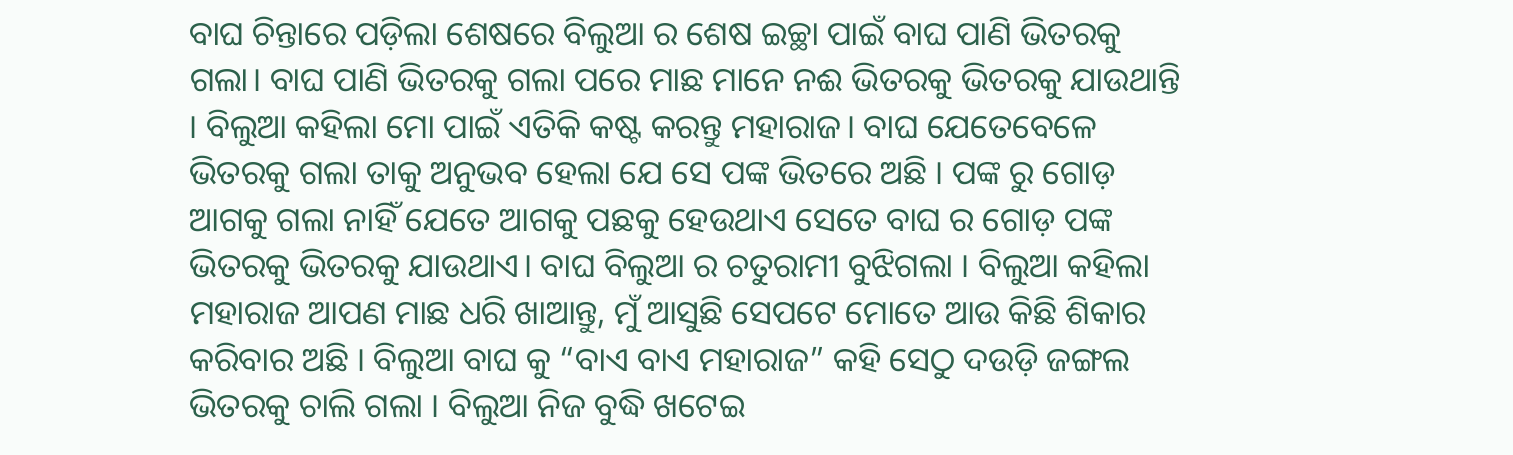ବାଘ ଚିନ୍ତାରେ ପଡ଼ିଲା ଶେଷରେ ବିଲୁଆ ର ଶେଷ ଇଚ୍ଛା ପାଇଁ ବାଘ ପାଣି ଭିତରକୁ ଗଲା। ବାଘ ପାଣି ଭିତରକୁ ଗଲା ପରେ ମାଛ ମାନେ ନଈ ଭିତରକୁ ଭିତରକୁ ଯାଉଥାନ୍ତି । ବିଲୁଆ କହିଲା ମୋ ପାଇଁ ଏତିକି କଷ୍ଟ କରନ୍ତୁ ମହାରାଜ। ବାଘ ଯେତେବେଳେ ଭିତରକୁ ଗଲା ତାକୁ ଅନୁଭବ ହେଲା ଯେ ସେ ପଙ୍କ ଭିତରେ ଅଛି । ପଙ୍କ ରୁ ଗୋଡ଼ ଆଗକୁ ଗଲା ନାହିଁ ଯେତେ ଆଗକୁ ପଛକୁ ହେଉଥାଏ ସେତେ ବାଘ ର ଗୋଡ଼ ପଙ୍କ ଭିତରକୁ ଭିତରକୁ ଯାଉଥାଏ। ବାଘ ବିଲୁଆ ର ଚତୁରାମୀ ବୁଝିଗଲା । ବିଲୁଆ କହିଲା ମହାରାଜ ଆପଣ ମାଛ ଧରି ଖାଆନ୍ତୁ, ମୁଁ ଆସୁଛି ସେପଟେ ମୋତେ ଆଉ କିଛି ଶିକାର କରିବାର ଅଛି । ବିଲୁଆ ବାଘ କୁ “ବାଏ ବାଏ ମହାରାଜ” କହି ସେଠୁ ଦଉଡ଼ି ଜଙ୍ଗଲ ଭିତରକୁ ଚାଲି ଗଲା । ବିଲୁଆ ନିଜ ବୁଦ୍ଧି ଖଟେଇ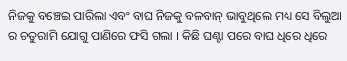ନିଜକୁ ବଞ୍ଚେଇ ପାରିଲା ଏବଂ ବାଘ ନିଜକୁ ବଳବାନ୍ ଭାବୁଥିଲେ ମଧ୍ୟ ସେ ବିଲୁଆ ର ଚତୁରାମି ଯୋଗୁ ପାଣିରେ ଫସି ଗଲା । କିଛି ଘଣ୍ଟା ପରେ ବାଘ ଧିରେ ଧିରେ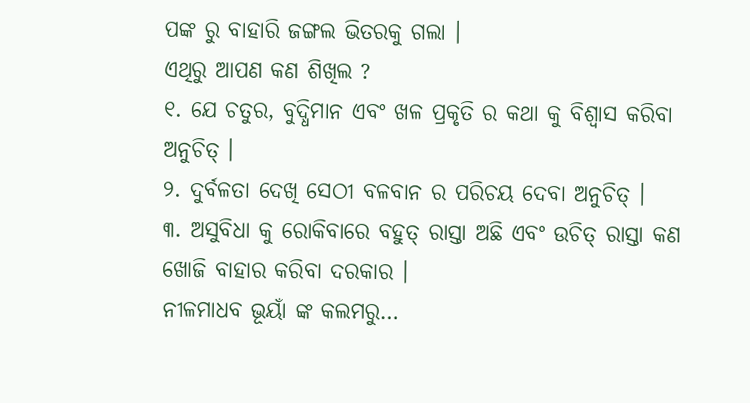ପଙ୍କ ରୁ ବାହାରି ଜଙ୍ଗଲ ଭିତରକୁ ଗଲା ।
ଏଥିରୁ ଆପଣ କଣ ଶିଖିଲ ?
୧. ଯେ ଚତୁର, ବୁଦ୍ଧିମାନ ଏବଂ ଖଳ ପ୍ରକୃତି ର କଥା କୁ ବିଶ୍ୱାସ କରିବା ଅନୁଚିତ୍ ।
୨. ଦୁର୍ବଳତା ଦେଖି ସେଠୀ ବଳବାନ ର ପରିଚୟ ଦେବା ଅନୁଚିତ୍ ।
୩. ଅସୁବିଧା କୁ ରୋକିବାରେ ବହୁତ୍ ରାସ୍ତା ଅଛି ଏବଂ ଉଚିତ୍ ରାସ୍ତା କଣ ଖୋଜି ବାହାର କରିବା ଦରକାର ।
ନୀଳମାଧବ ଭୂୟାଁ ଙ୍କ କଲମରୁ…